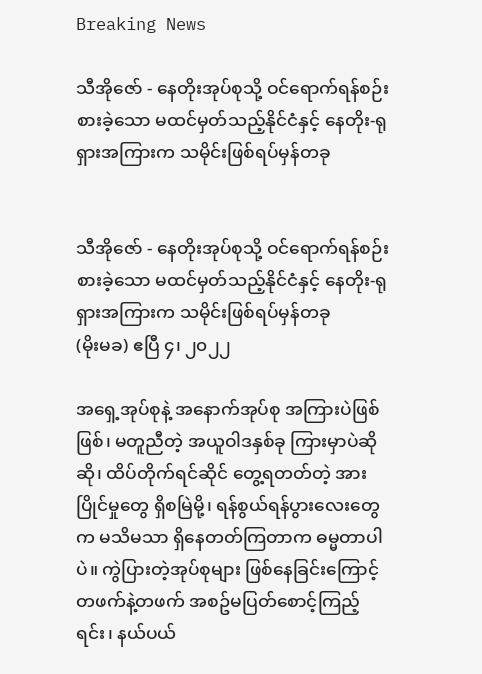Breaking News

သီအိုဇော် - နေတိုးအုပ်စုသို့ ဝင်ရောက်ရန်စဉ်းစားခဲ့သော မထင်မှတ်သည့်နိုင်ငံနှင့် နေတိုး-ရုရှားအကြားက သမိုင်းဖြစ်ရပ်မှန်တခု


သီအိုဇော် - နေတိုးအုပ်စုသို့ ဝင်ရောက်ရန်စဉ်းစားခဲ့သော မထင်မှတ်သည့်နိုင်ငံနှင့် နေတိုး-ရုရှားအကြားက သမိုင်းဖြစ်ရပ်မှန်တခု
(မိုးမခ) ဧပြီ ၄၊ ၂၀၂၂

အရှေ့အုပ်စုနဲ့ အနောက်အုပ်စု အကြားပဲဖြစ်ဖြစ်၊ မတူညီတဲ့ အယူဝါဒနှစ်ခု ကြားမှာပဲဆိုဆို၊ ထိပ်တိုက်ရင်ဆိုင် တွေ့ရတတ်တဲ့ အားပြိုင်မှုတွေ ရှိစမြဲမို့၊ ရန်စွယ်ရန်ပွားလေးတွေက မသိမသာ ရှိနေတတ်ကြတာက ဓမ္မတာပါပဲ။ ကွဲပြားတဲ့အုပ်စုများ ဖြစ်နေခြင်းကြောင့် တဖက်နဲ့တဖက် အစဥ်မပြတ်စောင့်ကြည့်ရင်း၊ နယ်ပယ်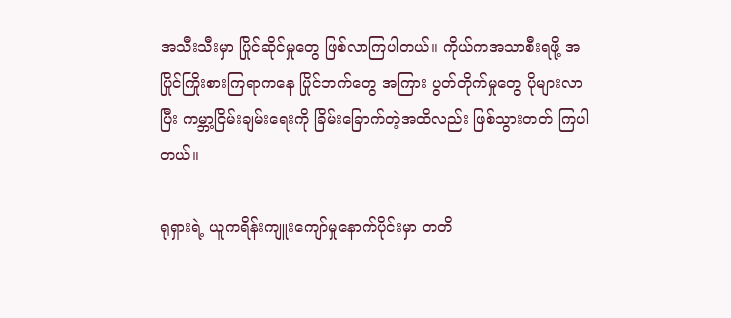အသီးသီးမှာ ပြိုင်ဆိုင်မှုတွေ ဖြစ်လာကြပါတယ်။ ကိုယ်ကအသာစီးရဖို့ အပြိုင်ကြိုးစားကြရာကနေ ပြိုင်ဘက်တွေ အကြား ပွတ်တိုက်မှုတွေ ပိုများလာပြီး ကမ္ဘာ့ငြိမ်းချမ်းရေးကို ခြိမ်းခြောက်တဲ့အထိလည်း ဖြစ်သွားတတ် ကြပါတယ်။

ရုရှားရဲ့ ယူကရိန်းကျူးကျော်မှုနောက်ပိုင်းမှာ တတိ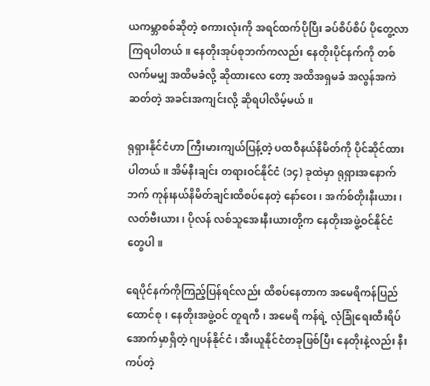ယကမ္ဘာစစ်ဆိုတဲ့ စကားလုံးကို အရင်ထက်ပိုပြီး ခပ်စိပ်စိပ် ပိုတွေ့လာကြရပါတယ်။ နေတိုးအုပ်စုဘက်ကလည်း နေတိုးပိုင်နက်ကို တစ်လက်မမျှ အထိမခံလို့ ဆိုထားလေ တော့ အထိအရှမခံ အလွန်အကဲဆတ်တဲ့ အခင်းအကျင်းလို့ ဆိုရပါလိမ့်မယ်။

ရုရှားနိုင်ငံဟာ ကြီးမားကျယ်ပြန့်တဲ့ ပထဝီနယ်နိမိတ်ကို ပိုင်ဆိုင်ထားပါတယ်။ အိမ်နီးချင်း တရားဝင်နိုင်ငံ (၁၄) ခုထဲမှာ ရုရှားအနောက်ဘက် ကုန်းနယ်နိမိတ်ချင်းထိစပ်နေတဲ့ နော်ဝေး၊ အက်စ်တိုးနီးယား၊ လတ်ဗီးယား၊ ပိုလန် လစ်သူ‌အေးနီးယားတို့က နေတိုးအဖွဲ့ဝင်နိုင်ငံတွေပါ။

ရေပိုင်နက်ကိုကြည့်ပြန်ရင်လည်း ထိစပ်နေတာက အမေရိကန်ပြည်ထောင်စု၊ နေတိုးအဖွဲ့ဝင် တူရကီ၊ အမေရိ ကန်ရဲ့ လုံခြုံရေးထီးရိပ်အောက်မှာရှိတဲ့ ဂျပန်နိုင်ငံ၊ အီးယူနိုင်ငံတခုဖြစ်ပြီး နေတိုးနဲ့လည်း နီးကပ်တဲ့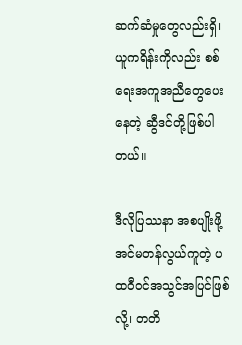ဆက်ဆံမှုတွေလည်းရှိ၊ ယူကရိန်းကိုလည်း စစ်ရေးအကူအညီတွေပေးနေတဲ့ ဆွီဒင်တို့ဖြစ်ပါတယ်။

ဒီလိုပြဿနာ အစပျိုးဖို့ အင်မတန်လွယ်ကူတဲ့ ပထဝီဝင်အသွင်အပြင်ဖြစ်လို့၊ တတိ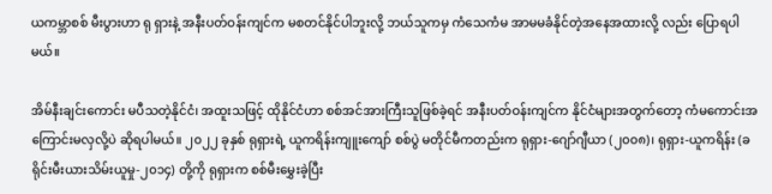ယကမ္ဘာစစ် မီးပွားဟာ ရု ရှားနဲ့ အနီးပတ်ဝန်းကျင်က မစတင်နိုင်ပါဘူးလို့ ဘယ်သူကမှ ကံသေကံမ အာမမခံနိုင်တဲ့အနေအထားလို့ လည်း ပြောရပါမယ်။

အိမ်နီးချင်းကောင်း မပီသတဲ့နိုင်ငံ၊ အထူးသဖြင့် ထိုနိုင်ငံဟာ စစ်အင်အားကြီးသူဖြစ်ခဲ့ရင် အနီးပတ်ဝန်းကျင်က နိုင်ငံများအတွက်တော့ ကံမကောင်းအကြောင်းမလှလို့ပဲ ဆိုရပါမယ်။ ၂၀၂၂ ခုနှစ် ရုရှားရဲ့ ယူကရိန်းကျူးကျော် စစ်ပွဲ မတိုင်မီကတည်းက ‌ရုရှား-ဂျော်ဂျီယာ (၂၀၀၈)၊‌ ရုရှား-ယူကရိန်း (ခရိုင်းမီးယားသိမ်းယူမှု-၂၀၁၄) တို့ကို ရုရှားက စစ်မီးမွှေးခဲ့ပြီး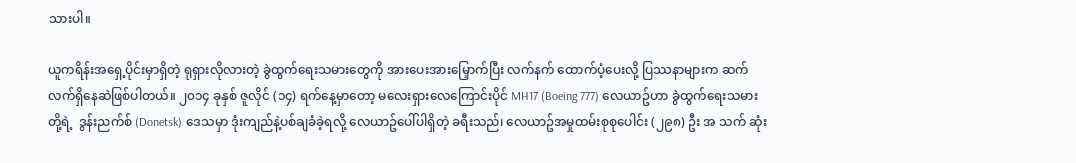သားပါ။

ယူကရိန်းအရှေ့ပိုင်းမှာရှိတဲ့ ရုရှားလိုလားတဲ့ ခွဲထွက်ရေးသမားတွေကို အားပေးအားမြှောက်ပြီး လက်နက် ထောက်ပံ့ပေးလို့ ပြဿနာများက ဆက်လက်ရှိနေဆဲဖြစ်ပါတယ်။ ၂၀၁၄ ခုနှစ် ဇူလိုင် (၁၄) ရက်နေ့မှာတော့ မလေးရှားလေကြောင်းပိုင် MH17 (Boeing 777) လေယာဥ်ဟာ ခွဲထွက်ရေးသမားတို့ရဲ့  ဒွန်းညက်စ် (Donetsk) ဒေသမှာ ဒုံးကျည်နဲ့ပစ်ချခံခဲ့ရလို့ လေယာဥ်ပေါ်ပါရှိတဲ့ ခရီးသည်၊ လေယာဥ်အမှုထမ်းစုစုပေါင်း (၂၉၈) ဦး အ သက် ဆုံး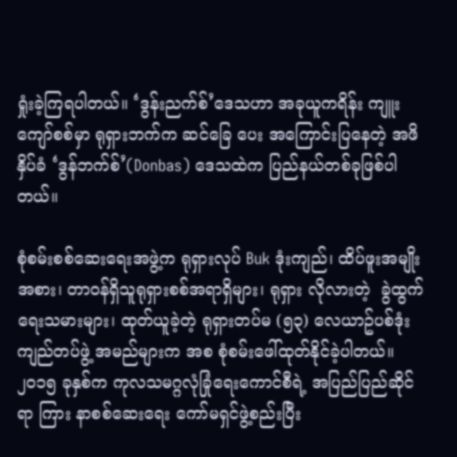ရှုံးခဲ့ကြရပါတယ်။ ‘ဒွန်းညက်စ်’ဒေသဟာ အခုယူကရိန်း ကျူးကျော်စစ်မှာ ရုရှားဘက်က ဆင်ခြေ ပေး အကြောင်းပြနေတဲ့ အဖိနှိပ်ခံ ‘ဒွန်ဘက်စ်’(Donbas) ဒေသထဲက ပြည်နယ်တစ်ခုဖြစ်ပါတယ်။

စုံစမ်းစစ်ဆေးရေးအဖွဲ့က ရုရှားလုပ် Buk ဒုံးကျည်၊ ထိပ်ဖူးအမျိုးအစား၊ တာဝန်ရှိသူရုရှားစစ်အရာရှိများ၊ ရုရှား လိုလားတဲ့  ခွဲထွက်ရေးသမားများ၊ ထုတ်ယူခဲ့တဲ့ ရုရှားတပ်မ (၅၃) လေယာဥ်ပစ်ဒုံးကျည်တပ်ဖွဲ့ အမည်များက အစ စုံစမ်းဖေါ်ထုတ်နိုင်ခဲ့ပါတယ်။ ၂၀၁၅ ခုနှစ်က ကုလသမဂ္ဂလုံခြုံရေးကောင်စီရဲ့ အပြည်ပြည်ဆိုင်ရာ ကြား နာစစ်ဆေးရေး ကော်မရှင်ဖွဲ့စည်းပြီး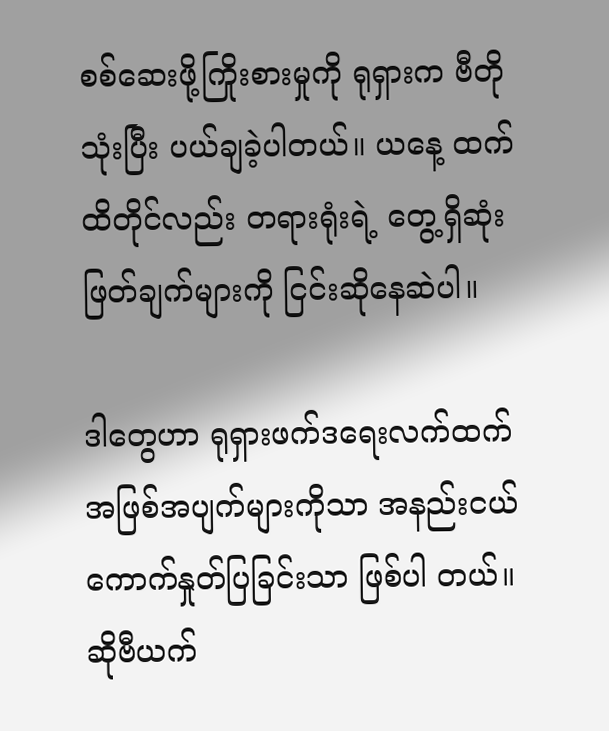စစ်ဆေးဖို့ကြိုးစားမှုကို ရုရှားက ဗီတိုသုံးပြီး ပယ်ချခဲ့ပါတယ်။ ယနေ့ ထက်ထိတိုင်လည်း တရားရုံးရဲ့ တွေ့ရှိဆုံးဖြတ်ချက်များကို ငြင်းဆိုနေဆဲပါ။

ဒါတွေဟာ ရုရှားဖက်ဒရေးလက်ထက်အဖြစ်အပျက်များကိုသာ အနည်းငယ်ကောက်နှုတ်ပြခြင်းသာ ဖြစ်ပါ တယ်။ ဆိုဗီယက်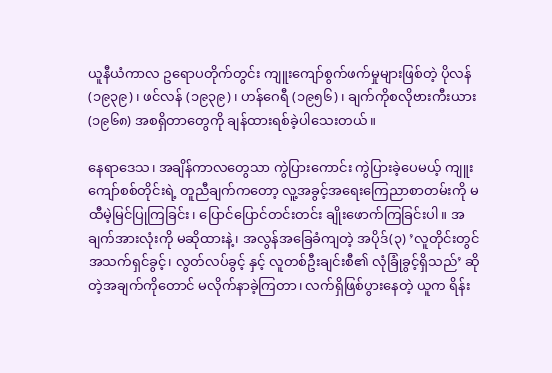ယူနီယံကာလ ဥရောပတိုက်တွင်း ကျူးကျော်စွက်ဖက်မှုများဖြစ်တဲ့ ပိုလန် (၁၉၃၉)၊ ဖင်လန် (၁၉၃၉)၊ ဟန်ဂေရီ (၁၉၅၆)၊ ချက်ကိုစလိုဗားကီးယား (၁၉၆၈) အစရှိတာတွေကို ချန်ထားရစ်ခဲ့ပါသေးတယ်။

နေရာဒေသ၊ အချိန်ကာလတွေသာ ကွဲပြားကောင်း ကွဲပြားခဲ့ပေမယ့် ကျူးကျော်စစ်တိုင်းရဲ့ တူညီချက်ကတော့ လူ့အခွင့်အရေးကြေညာစာတမ်းကို မထီမဲ့မြင်ပြုကြခြင်း၊ ပြောင်ပြောင်တင်းတင်း ချိုးဖောက်ကြခြင်းပါ။ အ ချက်အားလုံးကို မဆိုထားနဲ့၊ အလွန်အခြေခံကျတဲ့ အပိုဒ်(၃) ’လူတိုင်းတွင် အသက်ရှင်ခွင့်၊ လွတ်လပ်ခွင့် နှင့် လူတစ်ဦးချင်းစီ၏ လုံခြုံခွင့်ရှိသည်’ ဆိုတဲ့အချက်ကိုတောင် မလိုက်နာခဲ့ကြတာ၊ လက်ရှိဖြစ်ပွားနေတဲ့ ယူက ရိန်း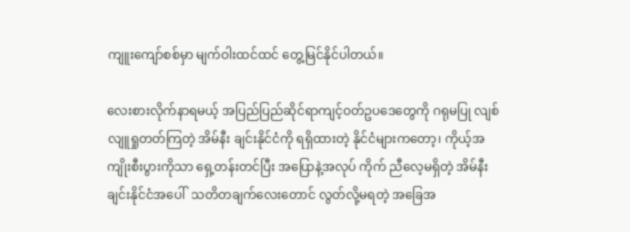ကျူးကျော်စစ်မှာ မျက်ဝါးထင်ထင် တွေ့မြင်နိုင်ပါတယ်။

လေးစားလိုက်နာရမယ့် အပြည်ပြည်ဆိုင်ရာကျင့်ဝတ်ဥပဒေတွေကို ဂရုမပြု လျစ်လျူရှုတတ်ကြတဲ့ အိမ်နီး ချင်းနိုင်ငံကို ရရှိထားတဲ့ နိုင်ငံများကတော့၊ ကိုယ့်အကျိုးစီးပွားကိုသာ ရှေ့တန်းတင်ပြီး အပြောနဲ့အလုပ် ကိုက် ညီလေ့မရှိတဲ့ အိမ်နီးချင်းနိုင်ငံအပေါ်  သတိတချက်လေးတောင် လွတ်လို့မရတဲ့ အခြေအ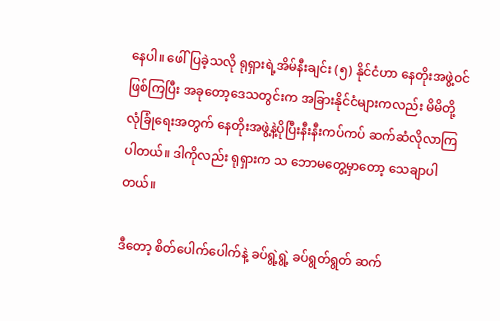နေပါ။ ဖေါ်ပြခဲ့သလို ရုရှားရဲ့အိမ်နီးချင်း (၅) နိုင်ငံဟာ နေတိုးအဖွဲ့ဝင်ဖြစ်ကြပြီး အခုတော့ဒေသတွင်းက အခြားနိုင်ငံများကလည်း မိမိတို့လုံခြုံရေးအတွက် နေတိုးအဖွဲ့နဲ့ပိုပြီးနီးနီးကပ်ကပ် ဆက်ဆံလိုလာကြပါတယ်။ ဒါကိုလည်း ရုရှားက သ ဘောမတွေ့မှာတော့ သေချာပါတယ်။

ဒီတော့ စိတ်ပေါက်ပေါက်နဲ့ ခပ်ရွဲ့ရွဲ့ ခပ်ရွတ်ရွတ် ဆက်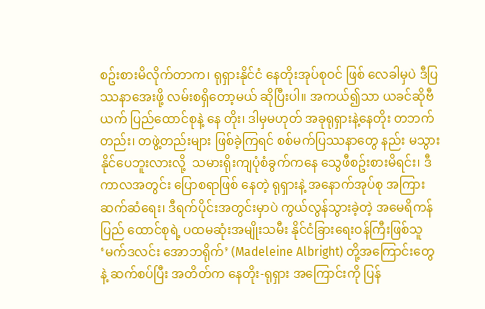စဥ်းစားမိလိုက်တာက၊ ရုရှားနိုင်ငံ နေတိုးအုပ်စုဝင် ဖြစ် လေခါမှပဲ ဒီပြဿနာအေးဖို့ လမ်းစရှိတော့မယ် ဆိုပြီးပါ။ အကယ်၍သာ ယခင်ဆိုဗီယက် ပြည်ထောင်စုနဲ့ နေ တိုး၊ ဒါမှမဟုတ် အခုရုရှားနဲ့နေတိုး တဘက်တည်း၊ တဖွဲ့တည်းများ ဖြစ်ခဲ့ကြရင် စစ်မက်ပြဿနာတွေ နည်း မသွားနိုင်ပေဘူးလားလို့  သမားရိုးကျပုံစံခွက်ကနေ သွေဖီစဥ်းစားမိရင်း၊ ဒီကာလအတွင်း ပြောစရာဖြစ် နေတဲ့ ရုရှားနဲ့ အနောက်အုပ်စု အကြားဆက်ဆံရေး၊ ဒီရက်ပိုင်းအတွင်းမှာပဲ ကွယ်လွန်သွားခဲ့တဲ့ အမေရိကန်ပြည် ထောင်စုရဲ့ ပထမဆုံးအမျိုးသမီး နိုင်ငံခြားရေးဝန်ကြီးဖြစ်သူ ‘မက်ဒလင်း အောဘရိုက်’ (Madeleine Albright) တို့အကြောင်းတွေနဲ့ ဆက်စပ်ပြီး အတိတ်က နေတိုး-ရုရှား အကြောင်းကို ပြန်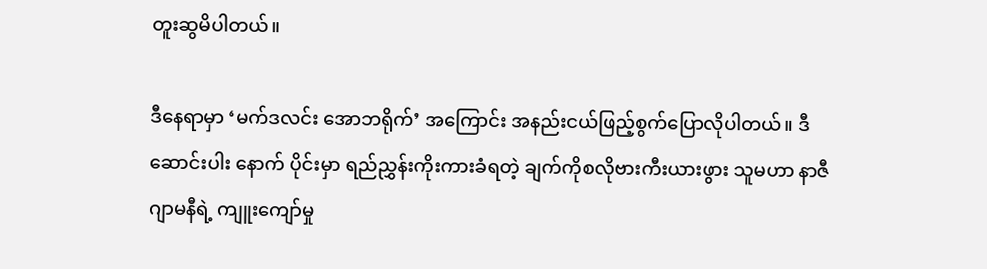တူးဆွမိပါတယ်။

ဒီနေရာမှာ ‘မက်ဒလင်း အောဘရိုက်’ အကြောင်း အနည်းငယ်ဖြည့်စွက်ပြောလိုပါတယ်။ ဒီဆောင်းပါး နောက် ပိုင်းမှာ ရည်ညွှန်းကိုးကားခံရတဲ့ ချက်ကိုစလိုဗားကီးယားဖွား သူမဟာ နာဇီဂျာမနီရဲ့ ကျူးကျော်မှု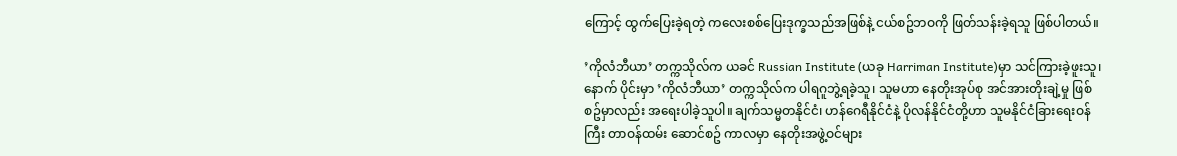ကြောင့် ထွက်ပြေးခဲ့ရတဲ့ ကလေးစစ်ပြေးဒုက္ခသည်အဖြစ်နဲ့ ငယ်စဥ်ဘဝကို ဖြတ်သန်းခဲ့ရသူ ဖြစ်ပါတယ်။

’ကိုလံဘီယာ’ တက္ကသိုလ်က ယခင် Russian Institute (ယခု Harriman Institute)မှာ သင်ကြားခဲ့ဖူးသူ၊ နောက် ပိုင်းမှာ ’ကိုလံဘီယာ’ တက္ကသိုလ်က ပါရဂူဘွဲ့ရခဲ့သူ၊ သူမဟာ နေတိုးအုပ်စု အင်အားတိုးချဲ့မှု ဖြစ်စဥ်မှာလည်း အရေးပါခဲ့သူပါ။ ချက်သမ္မတနိုင်ငံ၊ ဟန်ဂေရီနိုင်ငံနဲ့ ပိုလန်နိုင်ငံတို့ဟာ သူမနိုင်ငံခြားရေးဝန်ကြီး တာဝန်ထမ်း ဆောင်စဥ် ကာလမှာ နေတိုးအဖွဲ့ဝင်များ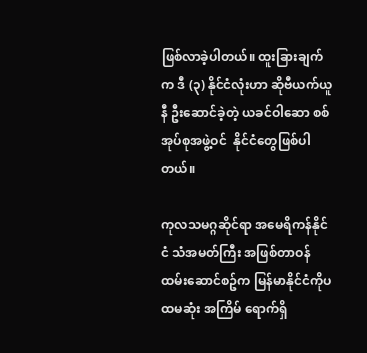ဖြစ်လာခဲ့ပါတယ်။ ထူးခြားချက်က ဒီ (၃) နိုင်ငံလုံးဟာ ဆိုဗီယက်ယူနီ ဦးဆောင်ခဲ့တဲ့ ယခင်ဝါဆော စစ်အုပ်စုအဖွဲ့ဝင်  နိုင်ငံတွေဖြစ်ပါတယ်။

ကုလသမဂ္ဂဆိုင်ရာ အမေရိကန်နိုင်ငံ သံအမတ်ကြီး အဖြစ်တာဝန်ထမ်းဆောင်စဥ်က မြန်မာနိုင်ငံကိုပထမဆုံး အကြိမ် ရောက်ရှိ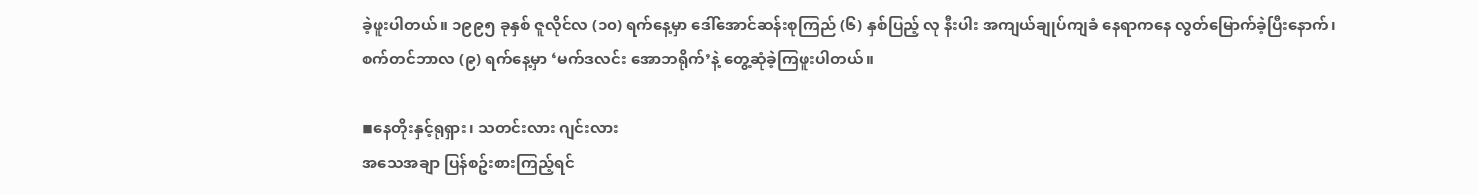ခဲ့ဖူးပါတယ်။ ၁၉၉၅ ခုနှစ် ဇူလိုင်လ (၁၀) ရက်နေ့မှာ ဒေါ်အောင်ဆန်းစုကြည် (၆) နှစ်ပြည့် လု နီးပါး အကျယ်ချုပ်ကျခံ နေရာကနေ လွတ်မြောက်ခဲ့ပြီးနောက်၊ စက်တင်ဘာလ (၉) ရက်နေ့မှာ ‘မက်ဒလင်း အောဘရိုက်’နဲ့ တွေ့ဆုံခဲ့ကြဖူးပါတယ်။

◾နေတိုးနှင့်ရုရှား၊ သတင်းလား ဂျင်းလား
အသေအချာ ပြန်စဥ်းစားကြည့်ရင်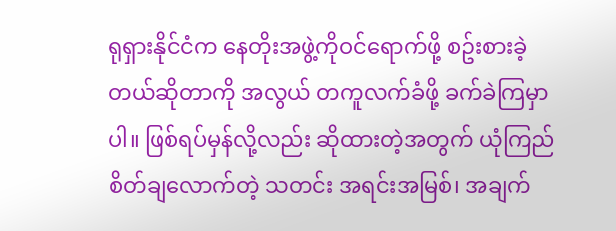ရုရှားနိုင်ငံက နေတိုးအဖွဲ့ကိုဝင်ရောက်ဖို့ စဥ်းစားခဲ့တယ်ဆိုတာကို အလွယ် တကူလက်ခံဖို့ ခက်ခဲကြမှာပါ။ ဖြစ်ရပ်မှန်လို့လည်း ဆိုထားတဲ့အတွက် ယုံကြည်စိတ်ချလောက်တဲ့ သတင်း အရင်းအမြစ်၊ အချက်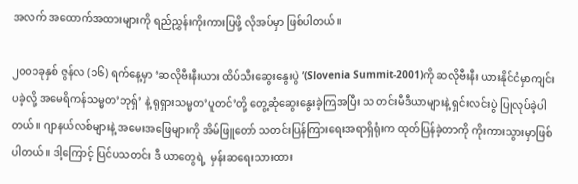အလက် အထောက်အထားများကို ရည်ညွှန်းကိုးကားပြဖို့ လိုအပ်မှာ ဖြစ်ပါတယ်။

၂၀၀၁ခုနှစ် ဇွန်လ (၁၆) ရက်နေ့မှာ ‘ဆလိုဗီးနီးယား ထိပ်သီးဆွေးနွေးပွဲ ’(Slovenia Summit-2001)ကို ဆလိုဗီးနီး ယားနိုင်ငံမှာကျင်းပခဲ့လို့ အမေရိကန်သမ္မတ’ဘုရှ်’ နဲ့ ရုရှားသမ္မတ’ပူတင်’တို့ တွေ့ဆုံဆွေးနွေးခဲ့ကြအပြီး သ တင်းမီဒီယာများနဲ့ ရှင်းလင်းပွဲ ပြုလုပ်ခဲ့ပါတယ်။ ဂျာနယ်လစ်များနဲ့ အမေးအဖြေများကို အိမ်ဖြူတော် သတင်းပြန်ကြားရေးအရာရှိရုံးက ထုတ်ပြန်ခဲ့တာကို ကိုးကားသွားမှာဖြစ်ပါတယ်။ ဒါ့ကြောင့် ပြင်ပသတင်း ဒီ ယာတွေရဲ့  မှန်းဆရေးသားထား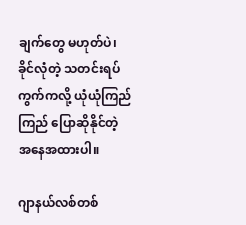ချက်တွေ မဟုတ်ပဲ၊ ခိုင်လုံတဲ့ သတင်းရပ်ကွက်ကလို့ ယုံယုံကြည်ကြည် ပြောဆိုနိုင်တဲ့ အနေအထားပါ။

ဂျာနယ်လစ်တစ်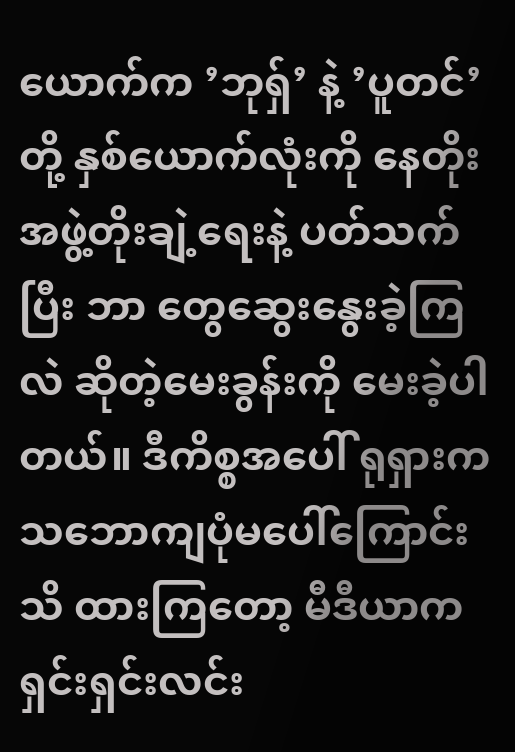ယောက်က ’ဘုရှ်’ နဲ့ ’ပူတင်’ တို့ နှစ်ယောက်လုံးကို နေတိုးအဖွဲ့တိုးချဲ့ရေးနဲ့ ပတ်သက်ပြီး ဘာ တွေဆွေးနွေးခဲ့ကြလဲ ဆိုတဲ့မေးခွန်းကို မေးခဲ့ပါတယ်။ ဒီကိစ္စအပေါ် ရုရှားက သဘောကျပုံမပေါ်ကြောင်း သိ ထားကြတော့ မီဒီယာက ရှင်းရှင်းလင်း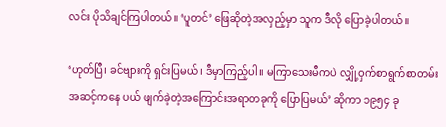လင်း ပိုသိချင်ကြပါတယ်။ ‘ပူတင်’ ဖြေဆိုတဲ့အလှည့်မှာ သူက ဒီလို ပြောခဲ့ပါတယ်။

‘ဟုတ်ပြီ၊ ခင်ဗျားကို ရှင်းပြမယ်၊ ဒီမှာကြည့်ပါ။ မကြာသေးမီကပဲ လျှို့ဝှက်စာရွက်စာတမ်းအဆင့်ကနေ ပယ် ဖျက်ခဲ့တဲ့အကြောင်းအရာတခုကို ပြောပြမယ်’ ဆိုကာ ၁၉၅၄ ခု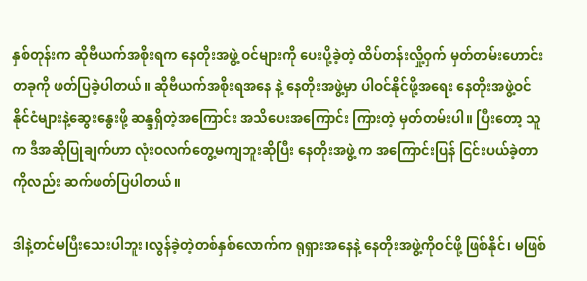နှစ်တုန်းက ဆိုဗီယက်အစိုးရက နေတိုးအဖွဲ့ ဝင်များကို ပေးပို့ခဲ့တဲ့ ထိပ်တန်းလှို့ဝှက် မှတ်တမ်းဟောင်းတခုကို ဖတ်ပြခဲ့ပါတယ်။ ဆိုဗီယက်အစိုးရအနေ နဲ့ ‌နေတိုးအဖွဲ့မှာ ပါဝင်နိုင်ဖို့အရေး နေတိုးအဖွဲ့ဝင်နိုင်ငံများနဲ့ဆွေးနွေးဖို့ ဆန္ဒရှိတဲ့အကြောင်း အသိပေးအကြောင်း ကြားတဲ့ မှတ်တမ်းပါ။ ပြီးတော့ သူက ဒီအဆိုပြုချက်ဟာ လုံးဝလက်တွေ့မကျဘူးဆိုပြီး နေတိုးအဖွဲ့ က အကြောင်းပြန် ငြင်းပယ်ခဲ့တာကိုလည်း ဆက်ဖတ်ပြပါတယ်။

ဒါနဲ့တင်မပြီးသေးပါဘူး၊လွန်ခဲ့တဲ့တစ်နှစ်လောက်က ရုရှားအနေနဲ့ နေတိုးအဖွဲ့ကိုဝင်ဖို့ ဖြစ်နိုင်၊ မဖြစ်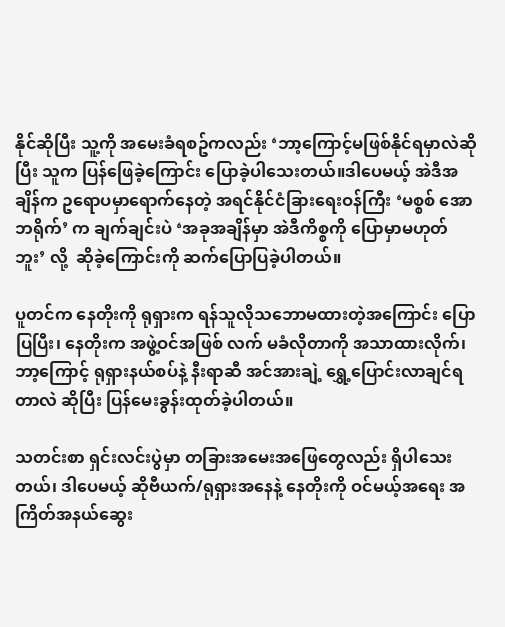နိုင်ဆိုပြီး သူ့ကို အမေးခံရစဥ်ကလည်း ‘ဘာ့ကြောင့်မဖြစ်နိုင်ရမှာလဲဆိုပြီး သူက ပြန်ဖြေခဲ့ကြောင်း ပြောခဲ့ပါသေးတယ်။ဒါပေမယ့် အဲဒီအချိန်က ဥရောပမှာရောက်နေတဲ့ အရင်နိုင်ငံခြားရေးဝန်ကြီး ‘မစ္စစ် အောဘရိုက်’ က ချက်ချင်းပဲ ‘အခုအချိန်မှာ အဲဒီကိစ္စကို ပြောမှာမဟုတ်ဘူး’ လို့  ဆိုခဲ့ကြောင်းကို ဆက်ပြောပြခဲ့ပါတယ်။

ပူတင်က နေတိုးကို ရုရှားက ရန်သူလိုသဘောမထားတဲ့အကြောင်း ပြောပြပြီး၊ နေတိုးက အဖွဲ့ဝင်အဖြစ် လက် မခံလိုတာကို အသာထားလိုက်၊ ဘာ့ကြောင့် ရုရှားနယ်စပ်နဲ့ နီးရာဆီ အင်အားချဲ့ ရွှေ့ပြောင်းလာချင်ရတာလဲ ဆိုပြီး ပြန်မေးခွန်းထုတ်ခဲ့ပါတယ်။

သတင်းစာ ရှင်းလင်းပွဲမှာ တခြားအမေးအဖြေတွေလည်း ရှိပါသေးတယ်၊ ဒါပေမယ့် ဆိုဗီယက်/ရုရှားအနေနဲ့ နေတိုးကို ဝင်မယ့်အရေး အကြိတ်အနယ်ဆွေး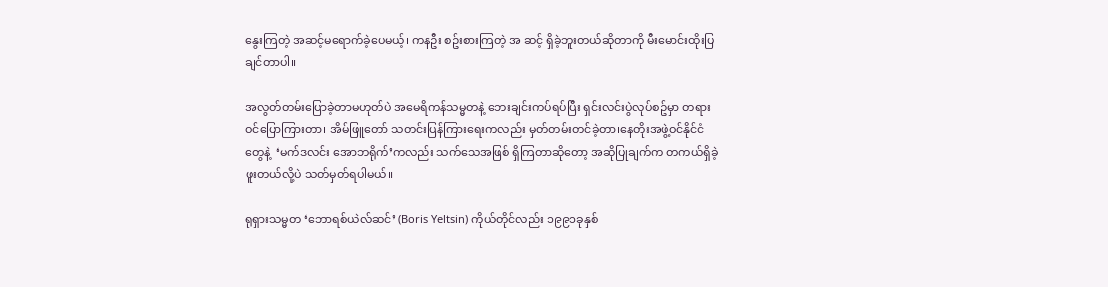နွေးကြတဲ့ အဆင့်မရောက်ခဲ့ပေမယ့်၊ ကနဦး စဥ်းစားကြတဲ့ အ ဆင့် ရှိခဲ့ဘူးတယ်ဆိုတာကို မီးမောင်းထိုးပြချင်တာပါ။

အလွတ်တမ်းပြောခဲ့တာမဟုတ်ပဲ အမေရိကန်သမ္မတနဲ့ ဘေးချင်းကပ်ရပ်ပြီး ရှင်းလင်းပွဲလုပ်စဥ်မှာ တရား ဝင်ပြောကြားတာ၊ အိမ်ဖြူတော် သတင်းပြန်ကြားရေးကလည်း မှတ်တမ်းတင်ခဲ့တာ၊နေတိုးအဖွဲ့ဝင်နိုင်ငံ တွေနဲ့  ‘မက်ဒလင်း အောဘရိုက်’ကလည်း သက်သေအဖြစ် ရှိကြတာဆိုတော့ အဆိုပြုချက်က တကယ်ရှိခဲ့ ဖူးတယ်လို့ပဲ သတ်မှတ်ရပါမယ်။

ရုရှားသမ္မတ ‘ဘောရစ်ယဲလ်ဆင်’ (Boris Yeltsin) ကိုယ်တိုင်လည်း ၁၉၉၁ခုနှစ်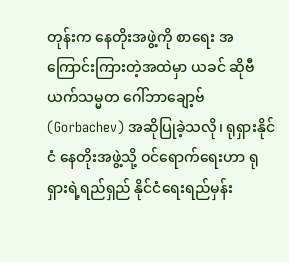တုန်းက နေတိုးအဖွဲ့ကို စာရေး အကြောင်းကြားတဲ့အထဲမှာ ယခင် ဆိုဗီယက်သမ္မတ ဂေါ်ဘာချော့ဗ် (Gorbachev) အဆိုပြုခဲ့သလို၊ ရုရှားနိုင်ငံ နေတိုးအဖွဲ့သို့ ဝင်ရောက်ရေးဟာ ရုရှားရဲ့ရည်ရှည် နိုင်ငံရေးရည်မှန်း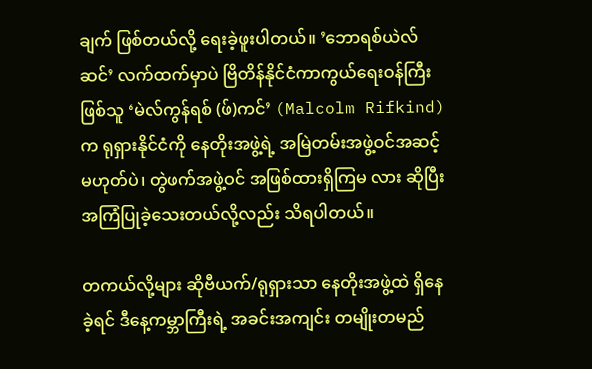ချက် ဖြစ်တယ်လို့ ရေးခဲ့ဖူးပါတယ်။ ’ဘောရစ်ယဲလ်ဆင်’ လက်ထက်မှာပဲ ဗြိတိန်နိုင်ငံကာကွယ်ရေးဝန်ကြီးဖြစ်သူ ‘မဲလ်ကွန်ရစ် (ဖ်)ကင်’ (Malcolm Rifkind) က ရုရှားနိုင်ငံကို နေတိုးအဖွဲ့ရဲ့ အမြဲတမ်းအဖွဲ့ဝင်အဆင့် မဟုတ်ပဲ၊ တွဲဖက်အဖွဲ့ဝင် အဖြစ်ထားရှိကြမ လား ဆိုပြီး အကြံပြုခဲ့သေးတယ်လို့လည်း သိရပါတယ်။

တကယ်လို့များ ဆိုဗီယက်/ရုရှားသာ နေတိုးအဖွဲ့ထဲ ရှိနေခဲ့ရင် ဒီနေ့ကမ္ဘာကြီးရဲ့ အခင်းအကျင်း တမျိုးတမည်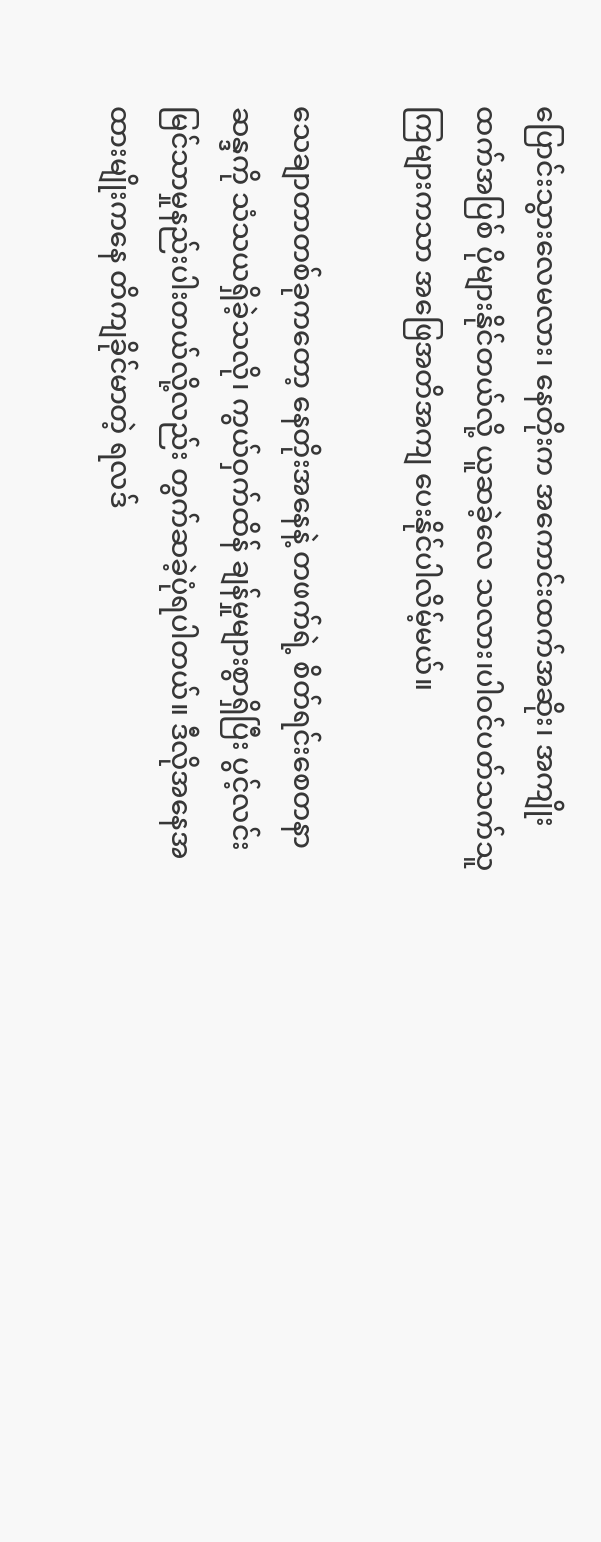ပြောင်းသွားလေမလား၊ နေတိုးက အကောင်းထက်အဆိုး၊ အကျိုးထက်အပြစ် ပိုများနိုင်တယ်လို့ ယူဆခဲ့လေ သလား၊ပါဝင်ပတ်သက်သူကြများကသာ အဖြေအတိအကျ ပေးနိုင်ပါလိမ့်မယ်။

သေချာတာတစ်ခုကတော့ နေတိုးအနေနဲ့ တဖက်ရဲ့ စိတ်ရင်းစေတနာ ဆန္ဒကို သံသယရှိခဲ့သလို၊ ကွယ်ဝှက်ထိန် ချန်မှုများစွာရှိပြီး ပွင့်လင်းမြင်သာမှုနည်းပါးတယ်လို့လည်း တွက်ဆခဲ့ပုံရပါတယ်။ ဒီလိုအနေအထားမျိုးကနေ တိကျခိုင်မာတဲ့ ရလဒ်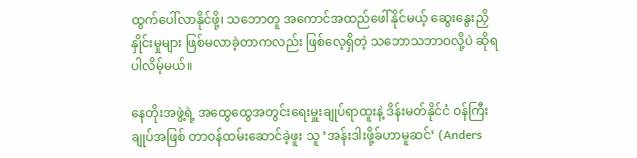ထွက်ပေါ်လာနိုင်ဖို့၊ သဘောတူ အကောင်အထည်ဖေါ်နိုင်မယ့် ဆွေးနွေးညှိနှိုင်းမှုများ ဖြစ်မလာခဲ့တာကလည်း ဖြစ်လေ့ရှိတဲ့ သဘောသဘာဝလို့ပဲ ဆိုရပါလိမ့်မယ်။

နေတိုးအဖွဲ့ရဲ့ အထွေထွေအတွင်းရေးမှူးချုပ်ရာထူးနဲ့ ဒိန်းမတ်နိုင်ငံ ဝန်ကြီးချုပ်အဖြစ် တာဝန်ထမ်းဆောင်ခဲ့ဖူး သူ ‘အန်းဒါးဖို့ခ်ဟာမူဆင်’ (Anders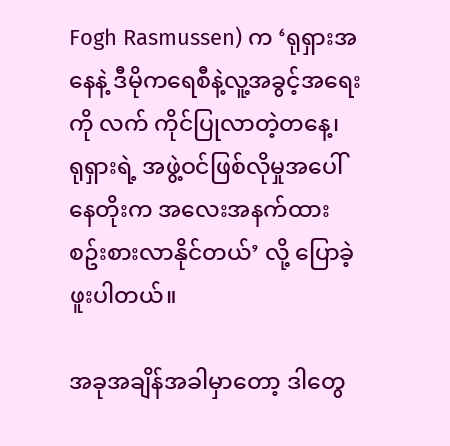Fogh Rasmussen) က ‘ရုရှားအနေနဲ့ ဒီမိုကရေစီနဲ့လူ့အခွင့်အရေးကို လက် ကိုင်ပြုလာတဲ့တနေ့၊  ရုရှားရဲ့ အဖွဲ့ဝင်ဖြစ်လိုမှုအပေါ်  နေတိုးက အလေးအနက်ထား စဥ်းစားလာနိုင်တယ်’ လို့ ပြောခဲ့ဖူးပါတယ်။

အခုအချိန်အခါမှာတော့ ဒါတွေ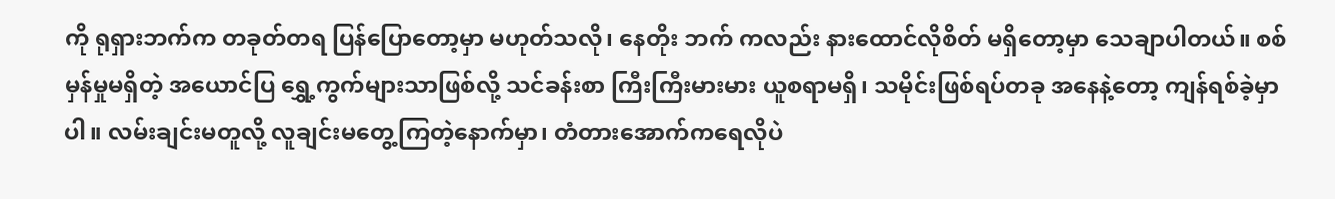ကို ရုရှားဘက်က တခုတ်တရ ပြန်ပြောတော့မှာ မဟုတ်သလို၊ နေတိုး ဘက် ကလည်း နားထောင်လိုစိတ် မရှိတော့မှာ သေချာပါတယ်။ စစ်မှန်မှုမရှိတဲ့ အယောင်ပြ ရွှေ့ကွက်များသာဖြစ်လို့ သင်ခန်းစာ ကြီးကြီးမားမား ယူစရာမရှိ၊ သမိုင်းဖြစ်ရပ်တခု အနေနဲ့တော့ ကျန်ရစ်ခဲ့မှာပါ။ လမ်းချင်းမတူလို့ လူချင်းမတွေ့ကြတဲ့နောက်မှာ၊ တံတားအောက်ကရေလိုပဲ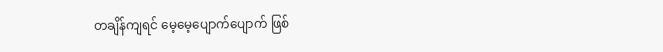တချိန်ကျရင် မေ့မေ့ပျောက်ပျောက် ဖြစ်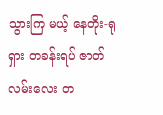သွားကြ မယ့် နေတိုး-ရုရှား တခန်းရပ် ဇာတ်လမ်းလေး တ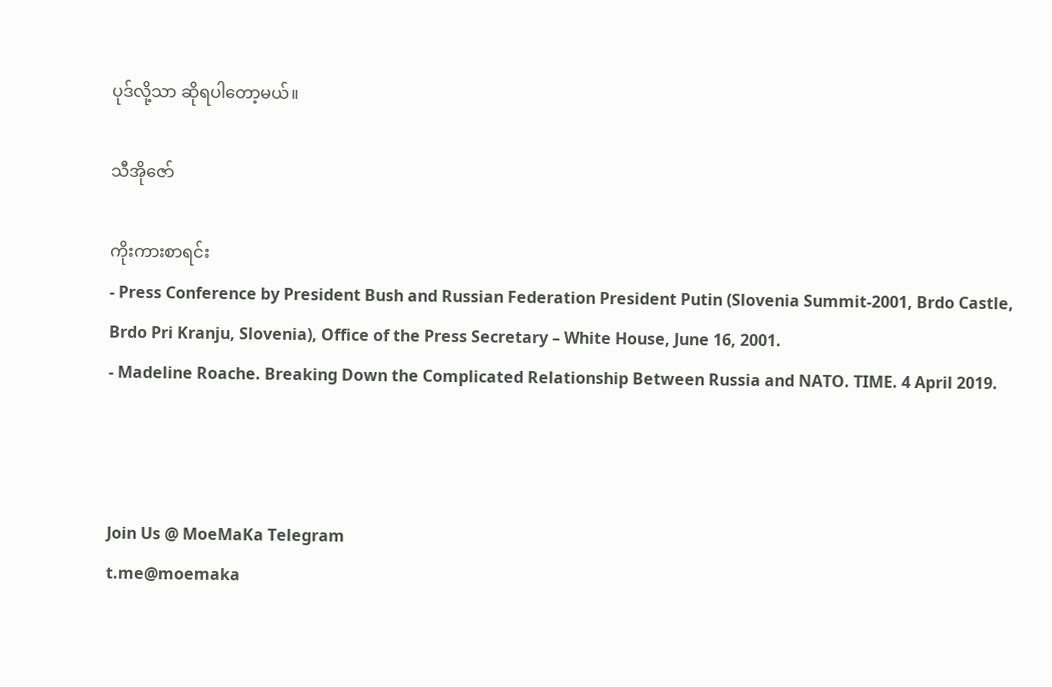ပုဒ်လို့သာ ဆိုရပါ‌တော့မယ်။

သီအိုဇော်

ကိုးကားစာရင်း
- Press Conference by President Bush and Russian Federation President Putin (Slovenia Summit-2001, Brdo Castle, Brdo Pri Kranju, Slovenia), Office of the Press Secretary – White House, June 16, 2001.
- Madeline Roache. Breaking Down the Complicated Relationship Between Russia and NATO. TIME. 4 April 2019.



Join Us @ MoeMaKa Telegram
t.me@moemaka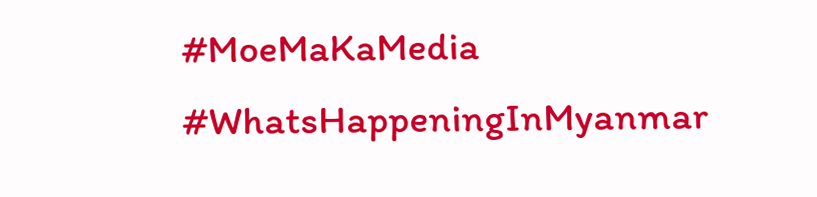#MoeMaKaMedia
#WhatsHappeningInMyanmar